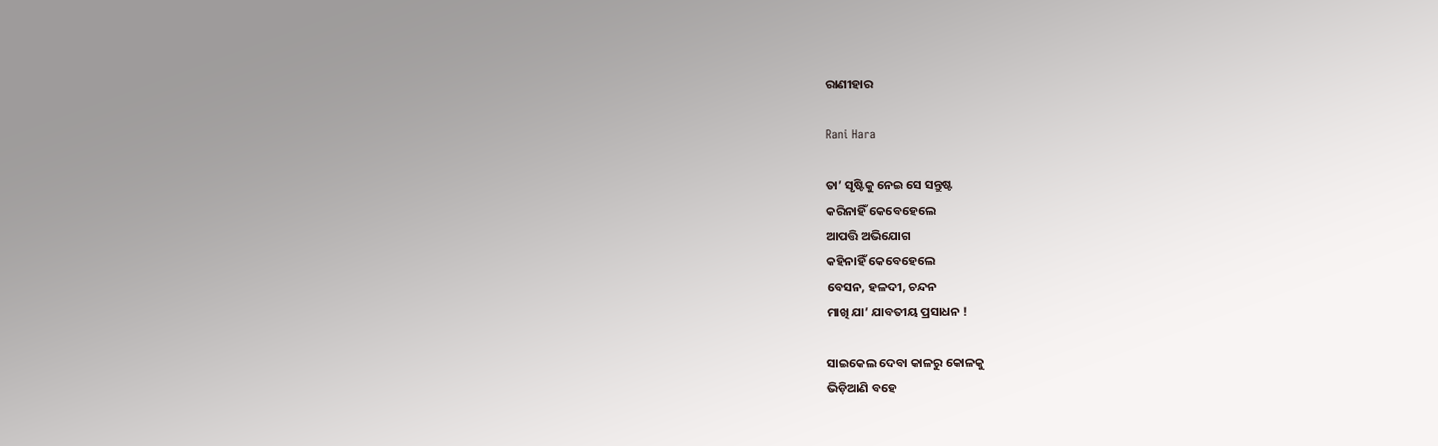ରାଣୀହାର

Rani Hara

ତା’ ସୃଷ୍ଟିକୁ ନେଇ ସେ ସନ୍ତୁଷ୍ଟ
କରିନାହିଁ କେବେହେଲେ
ଆପତ୍ତି ଅଭିଯୋଗ
କହିନାହିଁ କେବେହେଲେ
ବେସନ, ହଳଦୀ, ଚନ୍ଦନ
ମାଖି ଯା’ ଯାବତୀୟ ପ୍ରସାଧନ !

ସାଇକେଲ ଦେବା କାଳରୁ କୋଳକୁ
ଭିଡ଼ିଆଣି ବହେ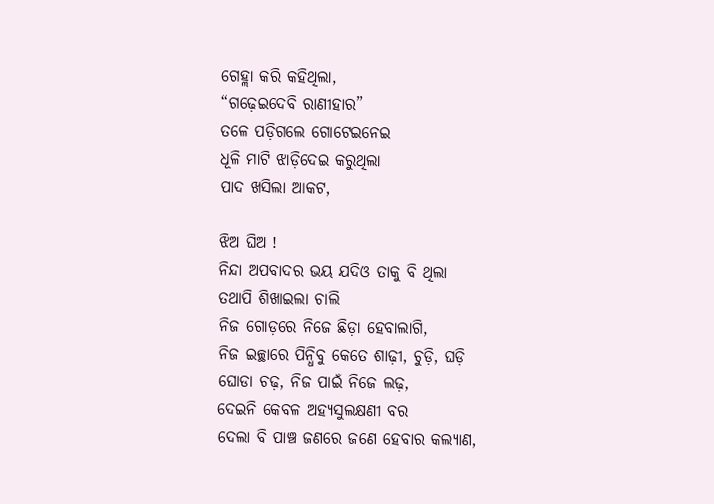ଗେହ୍ଲା କରି କହିଥିଲା,
“ଗଢ଼େଇଦେବି ରାଣୀହାର”
ତଳେ ପଡ଼ିଗଲେ ଗୋଟେଇନେଇ
ଧୂଳି ମାଟି ଝାଡ଼ିଦେଇ କରୁଥିଲା
ପାଦ ଖସିଲା ଆକଟ,

ଝିଅ ଘିଅ !
ନିନ୍ଦା ଅପବାଦର ଭୟ ଯଦିଓ ତାକୁ ବି ଥିଲା
ତଥାପି ଶିଖାଇଲା ଚାଲି
ନିଜ ଗୋଡ଼ରେ ନିଜେ ଛିଡ଼ା ହେବାଲାଗି,
ନିଜ ଇଚ୍ଛାରେ ପିନ୍ଧିବୁ କେତେ ଶାଢ଼ୀ, ଚୁଡ଼ି, ଘଡ଼ି
ଘୋଡା ଚଢ଼, ନିଜ ପାଇଁ ନିଜେ ଲଢ଼,
ଦେଇନି କେବଳ ଅହ୍ୟସୁଲକ୍ଷଣୀ ବର
ଦେଲା ବି ପାଞ୍ଚ ଜଣରେ ଜଣେ ହେବାର କଲ୍ୟାଣ,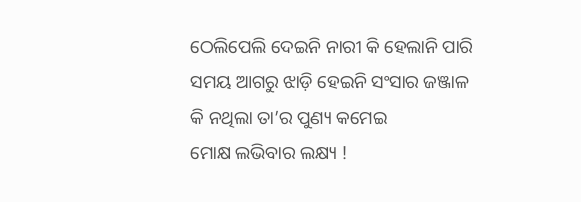ଠେଲିପେଲି ଦେଇନି ନାରୀ କି ହେଲାନି ପାରି
ସମୟ ଆଗରୁ ଝାଡ଼ି ହେଇନି ସଂସାର ଜଞ୍ଜାଳ
କି ନଥିଲା ତା’ର ପୁଣ୍ୟ କମେଇ
ମୋକ୍ଷ ଲଭିବାର ଲକ୍ଷ୍ୟ !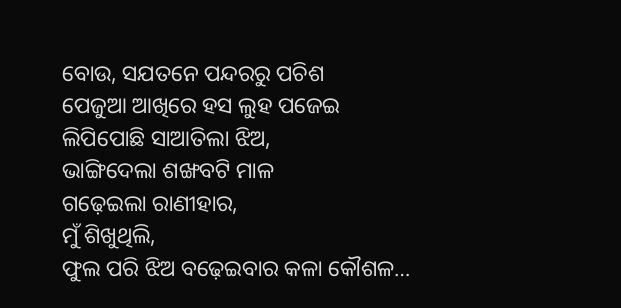ବୋଉ, ସଯତନେ ପନ୍ଦରରୁ ପଚିଶ
ପେଜୁଆ ଆଖିରେ ହସ ଲୁହ ପଜେଇ
ଲିପିପୋଛି ସାଆତିଲା ଝିଅ,
ଭାଙ୍ଗିଦେଲା ଶଙ୍ଖବଟି ମାଳ
ଗଢ଼େଇଲା ରାଣୀହାର,
ମୁଁ ଶିଖୁଥିଲି,
ଫୁଲ ପରି ଝିଅ ବଢ଼େଇବାର କଳା କୌଶଳ…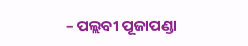– ପଲ୍ଲବୀ ପୂଜାପଣ୍ଡା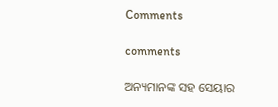Comments

comments

ଅନ୍ୟମାନଙ୍କ ସହ ସେୟାର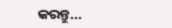କରନ୍ତୁ...